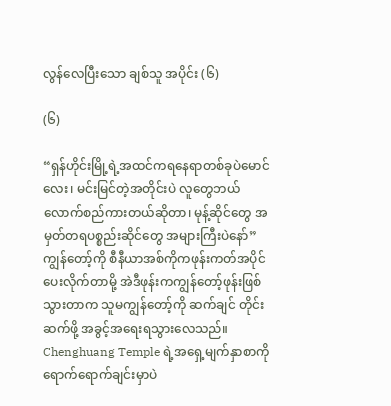လွန်လေပြီးသော ချစ်သူ အပိုင်း (၆)

(၆)

“ရှန်ဟိုင်းမြို့ရဲ့အထင်ကရနေရာတစ်ခုပဲမောင်လေး၊ မင်းမြင်တဲ့အတိုင်းပဲ လူတွေဘယ်လောက်စည်ကားတယ်ဆိုတာ၊ မုန့်ဆိုင်တွေ အမှတ်တရပစ္စည်းဆိုင်တွေ အများကြီးပဲနော်”
ကျွန်တော့်ကို စီနီယာအစ်ကိုကဖုန်းကတ်အပိုင်ပေးလိုက်တာမို့ အဲဒီဖုန်းကကျွန်တော့်ဖုန်းဖြစ်သွားတာက သူမကျွန်တော့်ကို ဆက်ချင် တိုင်းဆက်ဖို့ အခွင့်အရေးရသွားလေသည်။ Chenghuang Temple ရဲ့အရှေ့မျက်နှာစာကိုရောက်ရောက်ချင်းမှာပဲ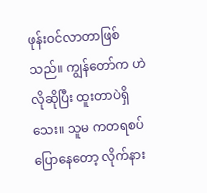ဖုန်းဝင်လာတာဖြစ် သည်။ ကျွန်တော်က ဟဲလိုဆိုပြီး ထူးတာပဲရှိသေး။ သူမ ကတရစပ်ပြောနေတော့ လိုက်နား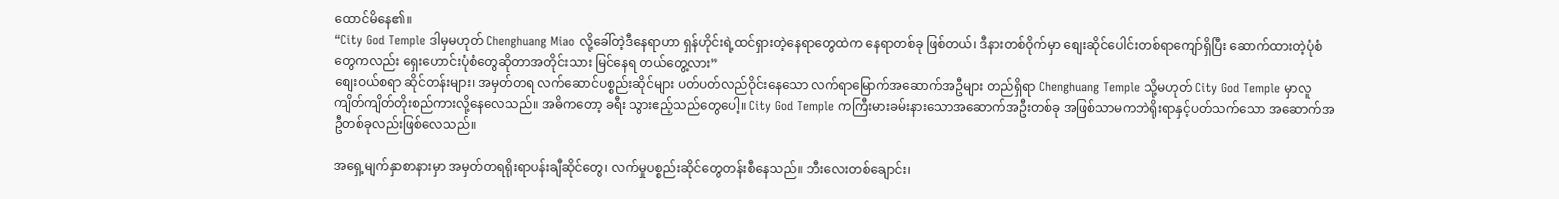ထောင်မိနေ၏။
“City God Temple ဒါမှမဟုတ် Chenghuang Miao လို့ခေါ်တဲ့ဒီနေရာဟာ ရှန်ဟိုင်းရဲ့ထင်ရှားတဲ့နေရာတွေထဲက နေရာတစ်ခု ဖြစ်တယ်၊ ဒီနားတစ်ဝိုက်မှာ စျေးဆိုင်ပေါင်းတစ်ရာကျော်ရှိပြီး ဆောက်ထားတဲ့ပုံစံတွေကလည်း ရှေးဟောင်းပုံစံတွေဆိုတာအတိုင်းသား မြင်နေရ တယ်တွေ့လား”
စျေးဝယ်စရာ ဆိုင်တန်းများ၊ အမှတ်တရ လက်ဆောင်ပစ္စည်းဆိုင်များ ပတ်ပတ်လည်ဝိုင်းနေသော လက်ရာမြောက်အဆောက်အဦများ တည်ရှိရာ Chenghuang Temple သို့မဟုတ် City God Temple မှာလူကျိတ်ကျိတ်တိုးစည်ကားလို့နေလေသည်။ အဓိကတော့ ခရီး သွားဧည့်သည်တွေပေါ့။ City God Temple ကကြီးမားခမ်းနားသောအဆောက်အဦးတစ်ခု အဖြစ်သာမကဘဲရိုးရာနှင့်ပတ်သက်သော အဆောက်အဦတစ်ခုလည်းဖြစ်လေသည်။

အရှေ့မျက်နှာစာနားမှာ အမှတ်တရရိုးရာပန်းချီဆိုင်တွေ၊ လက်မှုပစ္စည်းဆိုင်တွေတန်းစီနေသည်။ ဘီးလေးတစ်ချောင်း၊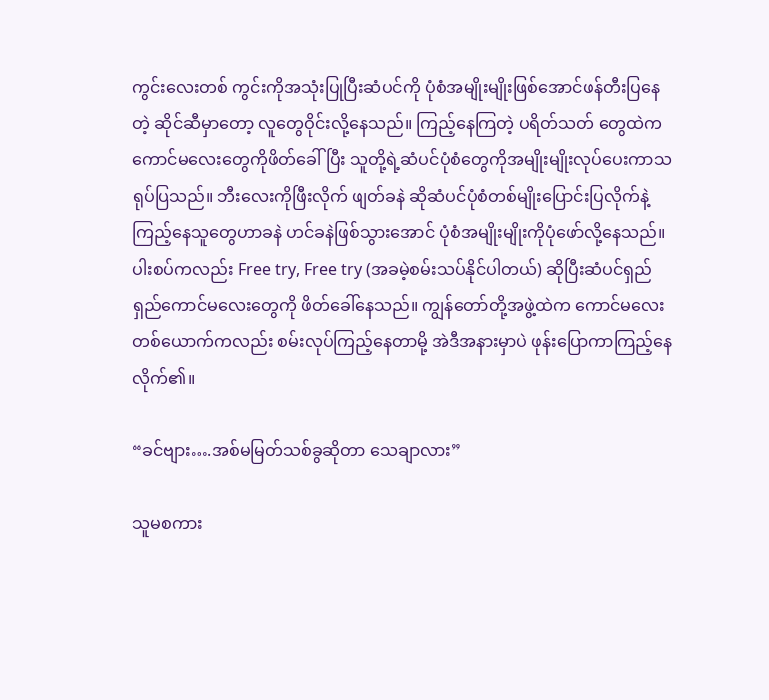ကွင်းလေးတစ် ကွင်းကိုအသုံးပြုပြီးဆံပင်ကို ပုံစံအမျိုးမျိုးဖြစ်အောင်ဖန်တီးပြနေတဲ့ ဆိုင်ဆီမှာတော့ လူတွေဝိုင်းလို့နေသည်။ ကြည့်နေကြတဲ့ ပရိတ်သတ် တွေထဲကကောင်မလေးတွေကိုဖိတ်ခေါ်ပြီး သူတို့ရဲ့ဆံပင်ပုံစံတွေကိုအမျိုးမျိုးလုပ်ပေးကာသရုပ်ပြသည်။ ဘီးလေးကိုဖြီးလိုက် ဖျတ်ခနဲ ဆိုဆံပင်ပုံစံတစ်မျိုးပြောင်းပြလိုက်နဲ့ကြည့်နေသူတွေဟာခနဲ ဟင်ခနဲဖြစ်သွားအောင် ပုံစံအမျိုးမျိုးကိုပုံဖော်လို့နေသည်။ ပါးစပ်ကလည်း Free try, Free try (အခမဲ့စမ်းသပ်နိုင်ပါတယ်) ဆိုပြီးဆံပင်ရှည်ရှည်ကောင်မလေးတွေကို ဖိတ်ခေါ်နေသည်။ ကျွန်တော်တို့အဖွဲ့ထဲက ကောင်မလေး တစ်ယောက်ကလည်း စမ်းလုပ်ကြည့်နေတာမို့ အဲဒီအနားမှာပဲ ဖုန်းပြောကာကြည့်နေလိုက်၏။

“ခင်ဗျား….အစ်မမြတ်သစ်ခွဆိုတာ သေချာလား”

သူမစကား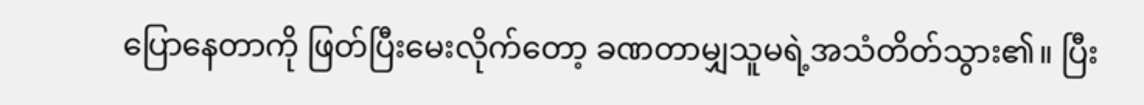ပြောနေတာကို ဖြတ်ပြီးမေးလိုက်တော့ ခဏတာမျှသူမရဲ့အသံတိတ်သွား၏။ ပြီး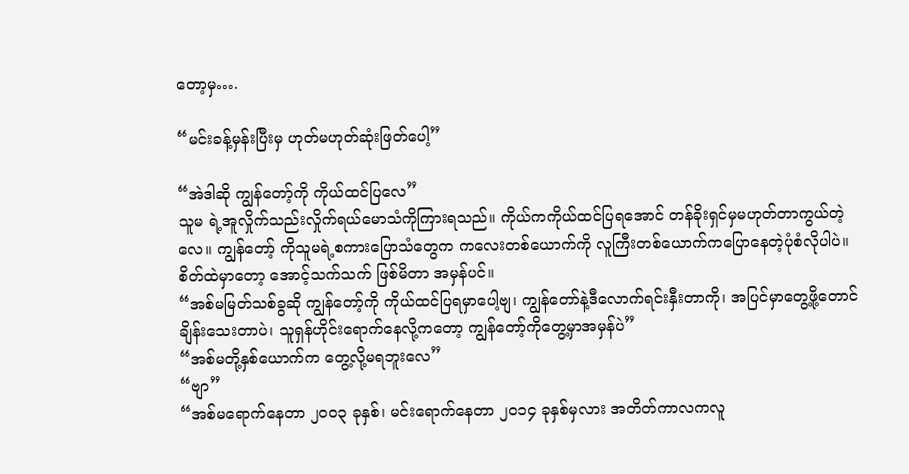တော့မှ….

“မင်းခန့်မှန်းပြီးမှ ဟုတ်မဟုတ်ဆုံးဖြတ်ပေါ့”

“အဲဒါဆို ကျွန်တော့်ကို ကိုယ်ထင်ပြလေ”
သူမ ရဲ့အူလှိုက်သည်းလှိုက်ရယ်မောသံကိုကြားရသည်။ ကိုယ်ကကိုယ်ထင်ပြရအောင် တန်ခိုးရှင်မှမဟုတ်တာကွယ်တဲ့လေ။ ကျွန်တော့် ကိုသူမရဲ့စကားပြောသံတွေက ကလေးတစ်ယောက်ကို လူကြီးတစ်ယောက်ကပြောနေတဲ့ပုံစံလိုပါပဲ။ စိတ်ထဲမှာတော့ အောင့်သက်သက် ဖြစ်မိတာ အမှန်ပင်။
“အစ်မမြတ်သစ်ခွဆို ကျွန်တော့်ကို ကိုယ်ထင်ပြရမှာပေါ့ဗျ၊ ကျွန်တော်နဲ့ဒီလောက်ရင်းနှီးတာကို၊ အပြင်မှာတွေ့ဖို့တောင်ချိန်းသေးတာပဲ၊ သူရှန်ဟိုင်းရောက်နေလို့ကတော့ ကျွန်တော့်ကိုတွေ့မှာအမှန်ပဲ”
“အစ်မတို့နှစ်ယောက်က တွေ့လို့မရဘူးလေ”
“ဗျာ”
“အစ်မရောက်နေတာ ၂၀၀၃ ခုနှစ်၊ မင်းရောက်နေတာ ၂၀၁၄ ခုနှစ်မှလား အတိတ်ကာလကလူ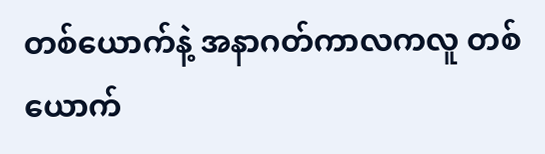တစ်ယောက်နဲ့ အနာဂတ်ကာလကလူ တစ်ယောက်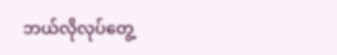ဘယ်လိုလုပ်တွေ့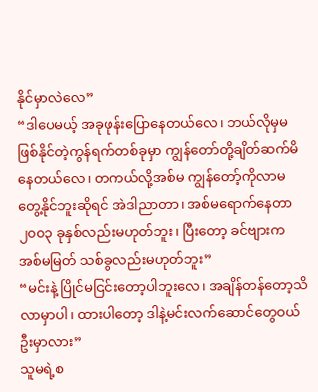နိုင်မှာလဲလေ”
“ဒါပေမယ့် အခုဖုန်းပြောနေတယ်လေ၊ ဘယ်လိုမှမဖြစ်နိုင်တဲ့ကွန်ရက်တစ်ခုမှာ ကျွန်တော်တို့ချိတ်ဆက်မိနေတယ်လေ၊ တကယ်လို့အစ်မ ကျွန်တော့်ကိုလာမတွေ့နိုင်ဘူးဆိုရင် အဲဒါညာတာ၊ အစ်မရောက်နေတာ ၂၀၀၃ ခုနှစ်လည်းမဟုတ်ဘူး၊ ပြီးတော့ ခင်ဗျားကအစ်မမြတ် သစ်ခွလည်းမဟုတ်ဘူး”
“မင်းနဲ့ ပြိုင်မငြင်းတော့ပါဘူးလေ၊ အချိန်တန်တော့သိလာမှာပါ၊ ထားပါတော့ ဒါနဲ့မင်းလက်ဆောင်တွေဝယ်ဦးမှာလား”
သူမရဲ့စ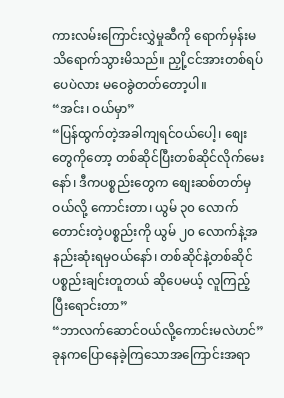ကားလမ်းကြောင်းလွှဲမှုဆီကို ရောက်မှန်းမသိရောက်သွားမိသည်။ ညှို့ငင်အားတစ်ရပ်ပေပဲလား မဝေခွဲတတ်တော့ပါ။
“အင်း၊ ဝယ်မှာ”
“ပြန်ထွက်တဲ့အခါကျရင်ဝယ်ပေါ့၊ စျေးတွေကိုတော့ တစ်ဆိုင်ပြီးတစ်ဆိုင်လိုက်မေးနော်၊ ဒီကပစ္စည်းတွေက စျေးဆစ်တတ်မှဝယ်လို့ ကောင်းတာ၊ ယွမ် ၃၀ လောက်တောင်းတဲ့ပစ္စည်းကို ယွမ် ၂၀ လောက်နဲ့အနည်းဆုံးရမှဝယ်နော်၊ တစ်ဆိုင်နဲ့တစ်ဆိုင်ပစ္စည်းချင်းတူတယ် ဆိုပေမယ့် လူကြည့်ပြီးရောင်းတာ”
“ဘာလက်ဆောင်ဝယ်လို့ကောင်းမလဲဟင်”
ခုနကပြောနေခဲ့ကြသောအကြောင်းအရာ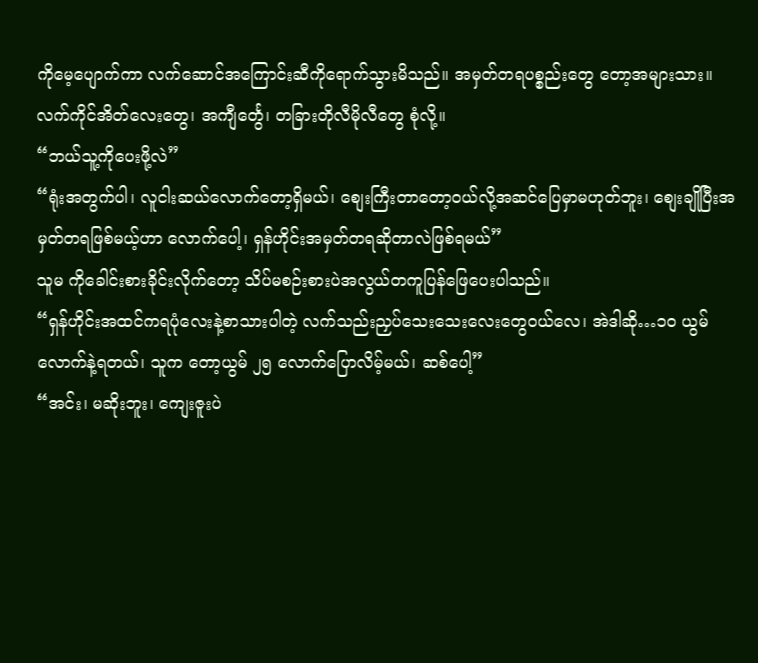ကိုမေ့ပျောက်ကာ လက်ဆောင်အကြောင်းဆီကိုရောက်သွားမိသည်။ အမှတ်တရပစ္စည်းတွေ တော့အများသား။ လက်ကိုင်အိတ်လေးတွေ၊ အကျီင်္တွေ၊ တခြားတိုလီမိုလီတွေ စုံလို့။
“ဘယ်သူ့ကိုပေးဖို့လဲ”
“ရုံးအတွက်ပါ၊ လူငါးဆယ်လောက်တော့ရှိမယ်၊ စျေးကြီးတာတော့ဝယ်လို့အဆင်ပြေမှာမဟုတ်ဘူး၊ စျေးချိုပြီးအမှတ်တရဖြစ်မယ့်ဟာ လောက်ပေါ့၊ ရှန်ဟိုင်းအမှတ်တရဆိုတာလဲဖြစ်ရမယ်”
သူမ ကိုခေါင်းစားခိုင်းလိုက်တော့ သိပ်မစဉ်းစားပဲအလွယ်တကူပြန်ဖြေပေးပါသည်။
“ရှန်ဟိုင်းအထင်ကရပုံလေးနဲ့စာသားပါတဲ့ လက်သည်းညှပ်သေးသေးလေးတွေဝယ်လေ၊ အဲဒါဆို…၁၀ ယွမ်လောက်နဲ့ရတယ်၊ သူက တော့ယွမ် ၂၅ လောက်ပြောလိမ့်မယ်၊ ဆစ်ပေါ့”
“အင်း၊ မဆိုးဘူး၊ ကျေးဇူးပဲ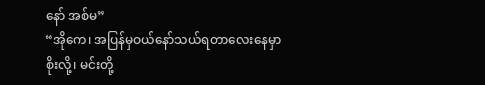နော် အစ်မ”
“အိုကေ၊ အပြန်မှဝယ်နော်သယ်ရတာလေးနေမှာစိုးလို့၊ မင်းတို့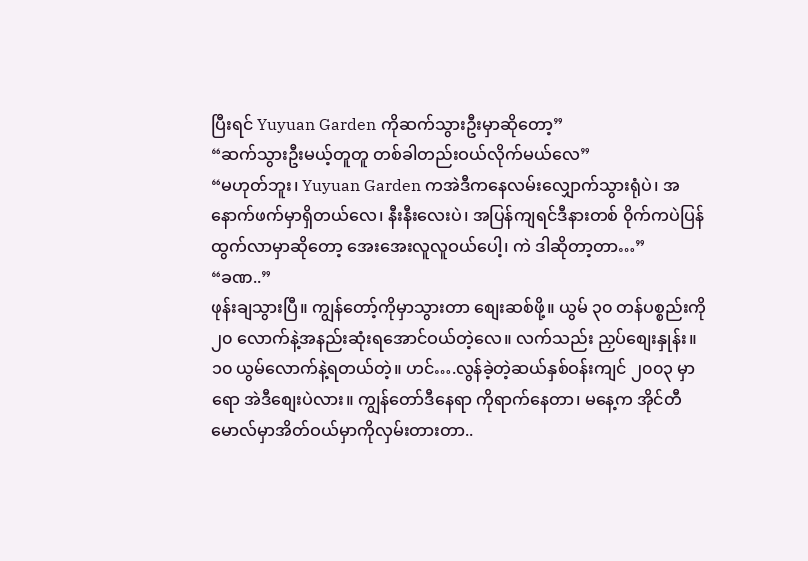ပြီးရင် Yuyuan Garden ကိုဆက်သွားဦးမှာဆိုတော့”
“ဆက်သွားဦးမယ့်တူတူ တစ်ခါတည်းဝယ်လိုက်မယ်လေ”
“မဟုတ်ဘူး၊ Yuyuan Garden ကအဲဒီကနေလမ်းလျှောက်သွားရုံပဲ၊ အနောက်ဖက်မှာရှိတယ်လေ၊ နီးနီးလေးပဲ၊ အပြန်ကျရင်ဒီနားတစ် ၀ိုက်ကပဲပြန်ထွက်လာမှာဆိုတော့ အေးအေးလူလူဝယ်ပေါ့၊ ကဲ ဒါဆိုတာ့တာ…”
“ခဏ..”
ဖုန်းချသွားပြီ။ ကျွန်တော့်ကိုမှာသွားတာ စျေးဆစ်ဖို့။ ယွမ် ၃၀ တန်ပစ္စည်းကို ၂၀ လောက်နဲ့အနည်းဆုံးရအောင်ဝယ်တဲ့လေ။ လက်သည်း ညှပ်စျေးနှုန်း။ ၁၀ ယွမ်လောက်နဲ့ရတယ်တဲ့။ ဟင်….လွန်ခဲ့တဲ့ဆယ်နှစ်ဝန်းကျင် ၂၀၀၃ မှာရော အဲဒီစျေးပဲလား။ ကျွန်တော်ဒီနေရာ ကိုရာက်နေတာ၊ မနေ့က အိုင်တီမောလ်မှာအိတ်ဝယ်မှာကိုလှမ်းတားတာ..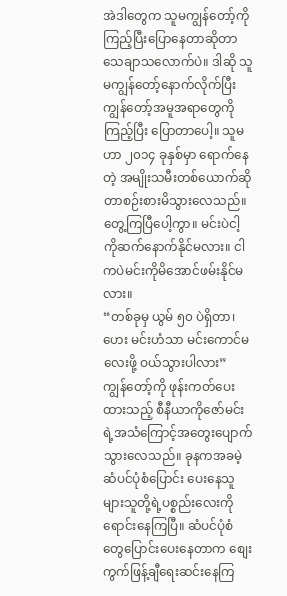အဲဒါတွေက သူမကျွန်တော့်ကိုကြည့်ပြီးပြောနေတာဆိုတာ သေချာသလောက်ပဲ။ ဒါဆို သူမကျွန်တော့်နောက်လိုက်ပြီး ကျွန်တော့်အမူအရာတွေကိုကြည့်ပြီး ပြောတာပေါ့။ သူမဟာ ၂၀၁၄ ခုနှစ်မှာ ရောက်နေတဲ့ အမျိုးသမီးတစ်ယောက်ဆိုတာစဉ်းစားမိသွားလေသည်။
တွေ့ကြပြီပေါ့ကွာ။ မင်းပဲငါ့ကိုဆက်နောက်နိုင်မလား။ ငါကပဲမင်းကိုမိအောင်ဖမ်းနိုင်မလား။
“တစ်ခုမှ ယွမ် ၅၀ ပဲရှိတာ၊ ဟေး မင်းဟံသာ မင်းကောင်မလေးဖို့ ဝယ်သွားပါလား”
ကျွန်တော့်ကို ဖုန်းကတ်ပေးထားသည့် စီနီယာကိုဇော်မင်းရဲ့အသံကြောင့်အတွေးပျောက်သွားလေသည်။ ခုနကအခမဲ့ဆံပင်ပုံစံပြောင်း ပေးနေသူများသူတို့ရဲ့ပစ္စည်းလေးကိုရောင်းနေကြပြီ။ ဆံပင်ပုံစံတွေပြောင်းပေးနေတာက စျေးကွက်ဖြန့်ချီရေးဆင်းနေကြ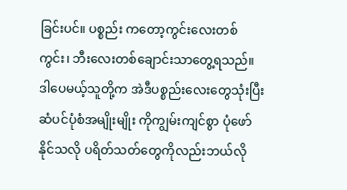ခြင်းပင်။ ပစ္စည်း ကတော့ကွင်းလေးတစ်ကွင်း၊ ဘီးလေးတစ်ချောင်းသာတွေ့ရသည်။ ဒါပေမယ့်သူတို့က အဲဒီပစ္စည်းလေးတွေသုံးပြီး ဆံပင်ပုံစံအမျိုးမျိုး ကိုကျွမ်းကျင်စွာ ပုံဖော်နိုင်သလို ပရိတ်သတ်တွေကိုလည်းဘယ်လို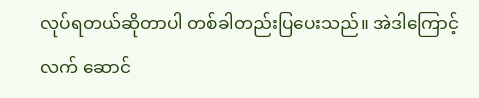လုပ်ရတယ်ဆိုတာပါ တစ်ခါတည်းပြပေးသည်။ အဲဒါကြောင့်လက် ဆောင်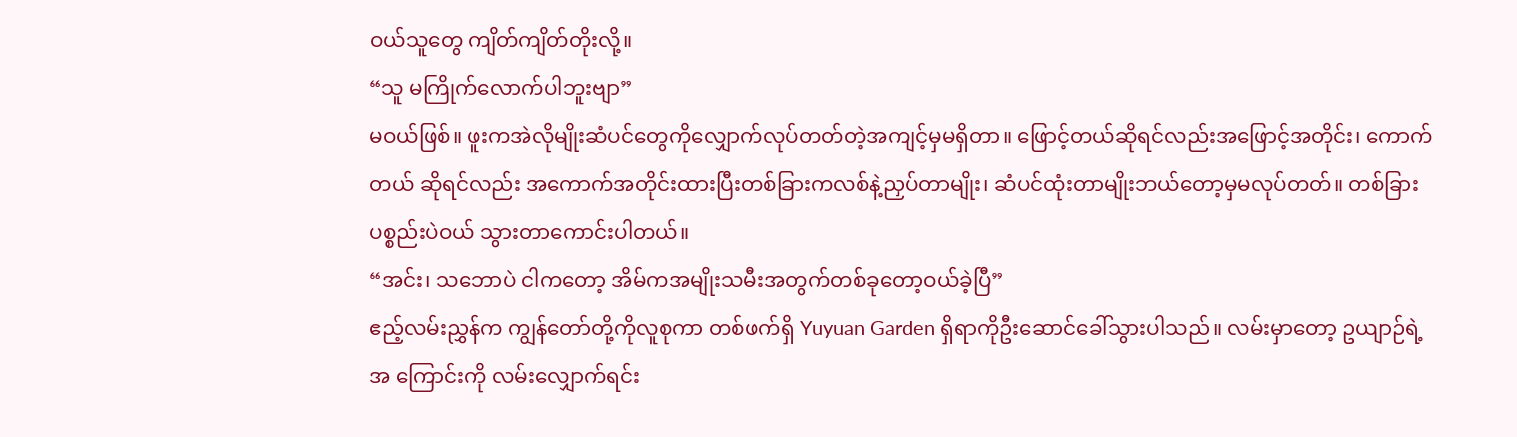ဝယ်သူတွေ ကျိတ်ကျိတ်တိုးလို့။
“သူ မကြိုက်လောက်ပါဘူးဗျာ”
မဝယ်ဖြစ်။ ဖူးကအဲလိုမျိုးဆံပင်တွေကိုလျှောက်လုပ်တတ်တဲ့အကျင့်မှမရှိတာ။ ဖြောင့်တယ်ဆိုရင်လည်းအဖြောင့်အတိုင်း၊ ကောက်တယ် ဆိုရင်လည်း အကောက်အတိုင်းထားပြီးတစ်ခြားကလစ်နဲ့ညှပ်တာမျိုး၊ ဆံပင်ထုံးတာမျိုးဘယ်တော့မှမလုပ်တတ်။ တစ်ခြားပစ္စည်းပဲဝယ် သွားတာကောင်းပါတယ်။
“အင်း၊ သဘောပဲ ငါကတော့ အိမ်ကအမျိုးသမီးအတွက်တစ်ခုတော့ဝယ်ခဲ့ပြီ”
ဧည့်လမ်းညွှန်က ကျွန်တော်တို့ကိုလူစုကာ တစ်ဖက်ရှိ Yuyuan Garden ရှိရာကိုဦးဆောင်ခေါ်သွားပါသည်။ လမ်းမှာတော့ ဥယျာဉ်ရဲ့အ ကြောင်းကို လမ်းလျှောက်ရင်း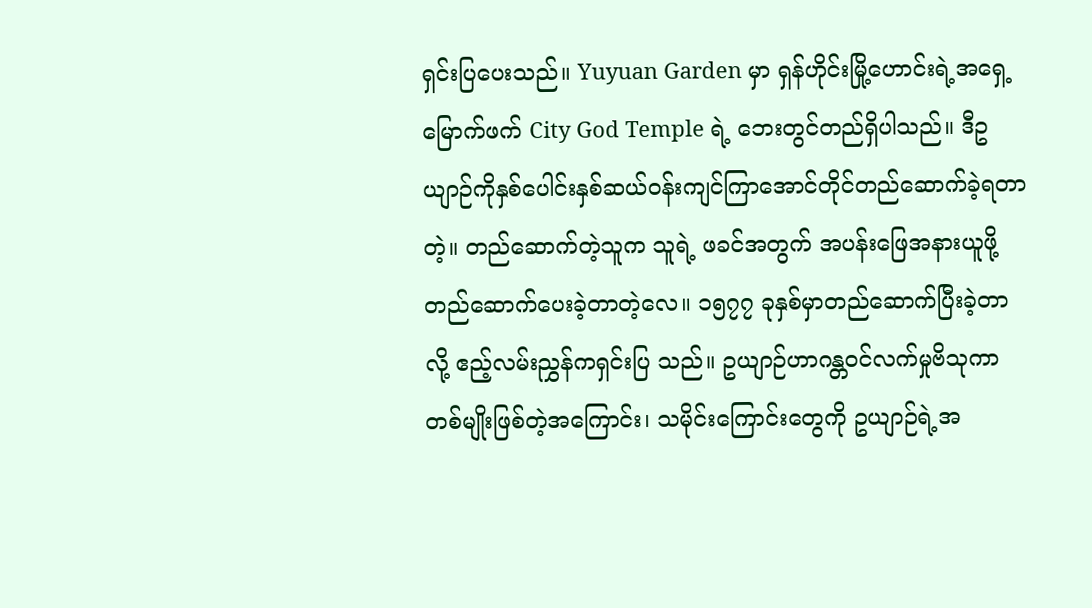ရှင်းပြပေးသည်။ Yuyuan Garden မှာ ရှန်ဟိုင်းမြို့ဟောင်းရဲ့အရှေ့မြောက်ဖက် City God Temple ရဲ့ ဘေးတွင်တည်ရှိပါသည်။ ဒီဥယျာဉ်ကိုနှစ်ပေါင်းနှစ်ဆယ်ဝန်းကျင်ကြာအောင်တိုင်တည်ဆောက်ခဲ့ရတာတဲ့။ တည်ဆောက်တဲ့သူက သူရဲ့ ဖခင်အတွက် အပန်းဖြေအနားယူဖို့တည်ဆောက်ပေးခဲ့တာတဲ့လေ။ ၁၅၇၇ ခုနှစ်မှာတည်ဆောက်ပြီးခဲ့တာလို့ ဧည့်လမ်းညွှန်ကရှင်းပြ သည်။ ဥယျာဉ်ဟာဂန္တဝင်လက်မှုဗိသုကာတစ်မျိုးဖြစ်တဲ့အကြောင်း၊ သမိုင်းကြောင်းတွေကို ဥယျာဉ်ရဲ့အ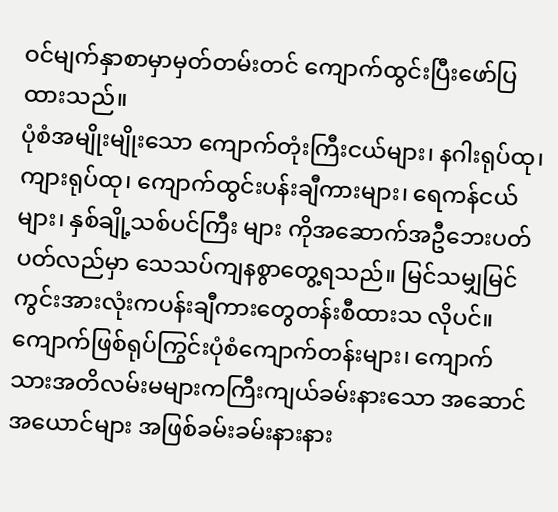ဝင်မျက်နှာစာမှာမှတ်တမ်းတင် ကျောက်ထွင်းပြီးဖော်ပြထားသည်။
ပုံစံအမျိုးမျိုးသော ကျောက်တုံးကြီးငယ်များ၊ နဂါးရုပ်ထု၊ ကျားရုပ်ထု၊ ကျောက်ထွင်းပန်းချီကားများ၊ ရေကန်ငယ်များ၊ နှစ်ချို့သစ်ပင်ကြီး များ ကိုအဆောက်အဦဘေးပတ်ပတ်လည်မှာ သေသပ်ကျနစွာတွေ့ရသည်။ မြင်သမျှမြင်ကွင်းအားလုံးကပန်းချီကားတွေတန်းစီထားသ လိုပင်။ ကျောက်ဖြစ်ရုပ်ကြွင်းပုံစံကျောက်တန်းများ၊ ကျောက်သားအတိလမ်းမများကကြီးကျယ်ခမ်းနားသော အဆောင်အယောင်များ အဖြစ်ခမ်းခမ်းနားနား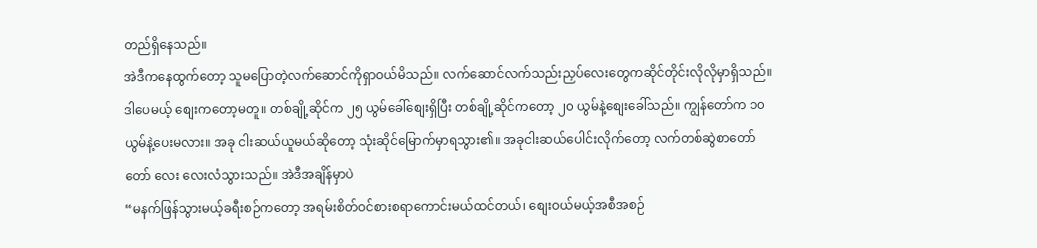တည်ရှိနေသည်။
အဲဒီကနေထွက်တော့ သူမပြောတဲ့လက်ဆောင်ကိုရှာဝယ်မိသည်။ လက်ဆောင်လက်သည်းညှပ်လေးတွေကဆိုင်တိုင်းလိုလိုမှာရှိသည်။ ဒါပေမယ့် စျေးကတော့မတူ။ တစ်ချို့ဆိုင်က ၂၅ ယွမ်ခေါ်စျေးရှိပြီး တစ်ချို့ဆိုင်ကတော့ ၂၀ ယွမ်နဲ့စျေးခေါ်သည်။ ကျွန်တော်က ၁၀ ယွမ်နဲ့ပေးမလား။ အခု ငါးဆယ်ယူမယ်ဆိုတော့ သုံးဆိုင်မြောက်မှာရသွား၏။ အခုငါးဆယ်ပေါင်းလိုက်တော့ လက်တစ်ဆွဲစာတော်တော် လေး လေးလံသွားသည်။ အဲဒီအချိန်မှာပဲ
“မနက်ဖြန်သွားမယ့်ခရီးစဉ်ကတော့ အရမ်းစိတ်ဝင်စားစရာကောင်းမယ်ထင်တယ်၊ စျေးဝယ်မယ့်အစီအစဉ်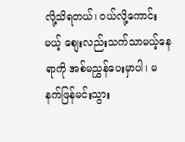လို့သိရတယ်၊ ဝယ်လို့ကောင်း မယ့် စျေးလည်းသက်သာမယ့်နေရာကို အစ်မညွှန်ပေးမှာပါ၊ မနက်ဖြန်မင်းသွား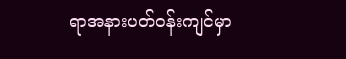ရာအနားပတ်ဝန်းကျင်မှာ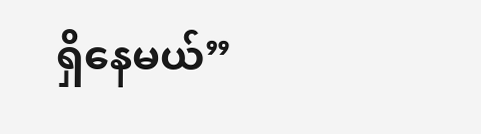ရှိနေမယ်”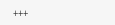+++